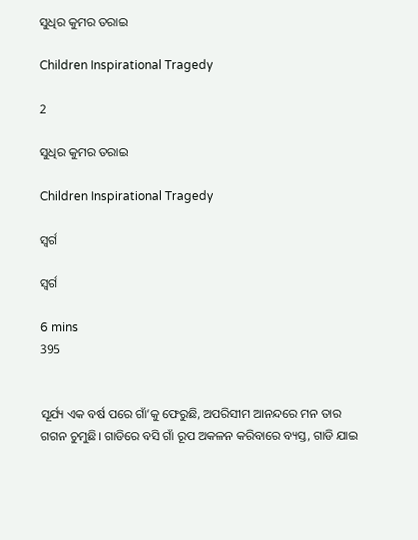ସୁଧିର କୁମର ତରାଇ

Children Inspirational Tragedy

2

ସୁଧିର କୁମର ତରାଇ

Children Inspirational Tragedy

ସ୍ଵର୍ଗ

ସ୍ଵର୍ଗ

6 mins
395


ସୂର୍ଯ୍ୟ ଏକ ବର୍ଷ ପରେ ଗାଁ’କୁ ଫେରୁଛି, ଅପରିସୀମ ଆନନ୍ଦରେ ମନ ତାର ଗଗନ ଚୁମୁଛି। ଗାଡିରେ ବସି ଗାଁ ରୂପ ଅକଳନ କରିବାରେ ବ୍ୟସ୍ତ, ଗାଡି ଯାଇ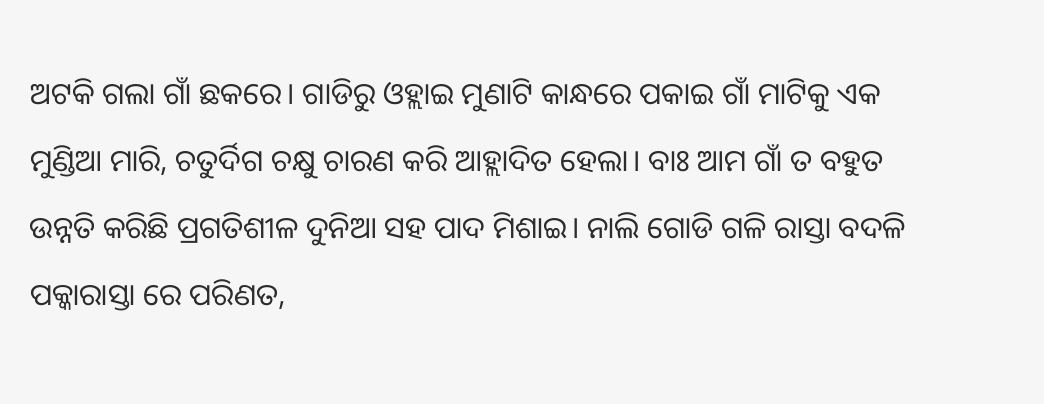ଅଟକି ଗଲା ଗାଁ ଛକରେ। ଗାଡିରୁ ଓହ୍ଲାଇ ମୁଣାଟି କାନ୍ଧରେ ପକାଇ ଗାଁ ମାଟିକୁ ଏକ ମୁଣ୍ଡିଆ ମାରି, ଚତୁର୍ଦିଗ ଚକ୍ଷୁ ଚାରଣ କରି ଆହ୍ଲାଦିତ ହେଲା। ବାଃ ଆମ ଗାଁ ତ ବହୁତ ଉନ୍ନତି କରିଛି ପ୍ରଗତିଶୀଳ ଦୁନିଆ ସହ ପାଦ ମିଶାଇ। ନାଲି ଗୋଡି ଗଳି ରାସ୍ତା ବଦଳି ପକ୍କାରାସ୍ତା ରେ ପରିଣତ,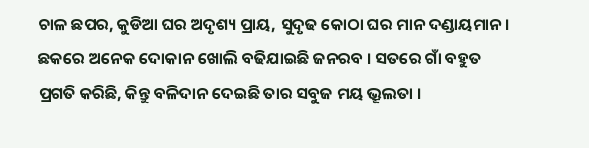ଚାଳ ଛପର, କୁଡିଆ ଘର ଅଦୃଶ୍ୟ ପ୍ରାୟ, ସୁଦୃଢ କୋଠା ଘର ମାନ ଦଣ୍ଡାୟମାନ। ଛକରେ ଅନେକ ଦୋକାନ ଖୋଲି ବଢିଯାଇଛି ଜନରବ । ସତରେ ଗାଁ ବହୁତ ପ୍ରଗତି କରିଛି, କିନ୍ତୁ ବଳିଦାନ ଦେଇଛି ତାର ସବୁଜ ମୟ ଭ୍ରୂଲତା ।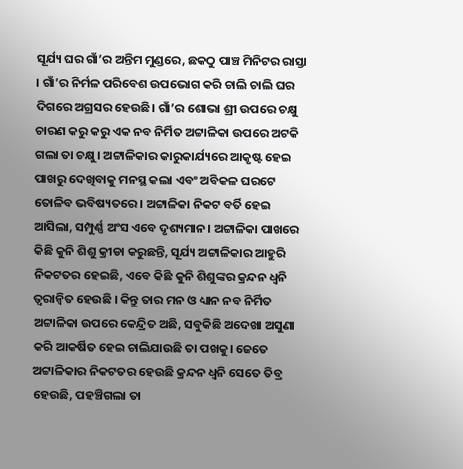ସୂର୍ଯ୍ୟ ଘର ଗାଁ’ର ଅନ୍ତିମ ମୁଣ୍ଡରେ, ଛକଠୁ ପାଞ୍ଚ ମିନିଟର ରାସ୍ତା । ଗାଁ’ର ନିର୍ମଳ ପରିବେଶ ଉପଭୋଗ କରି ଚାଲି ଚାଲି ଘର ଦିଗରେ ଅଗ୍ରସର ହେଉଛି। ଗାଁ’ର ଶୋଭା ଶ୍ରୀ ଉପରେ ଚକ୍ଷୁ ଚାରଣ କରୁ କରୁ ଏକ ନବ ନିର୍ମିତ ଅଟ୍ଟାଳିକା ଉପରେ ଅଟକି ଗଲା ତା ଚକ୍ଷୁ। ଅଟ୍ଟାଳିକାର କାରୁକାର୍ଯ୍ୟରେ ଆକୃଷ୍ଟ ହେଇ ପାଖରୁ ଦେଖିବାକୁ ମନସ୍ଥ କଲା ଏବଂ ଅବିକଳ ଘରଟେ ତୋଳିବ ଭବିଷ୍ୟତରେ । ଅଟ୍ଟାଳିକା ନିକଟ ବର୍ତି ହେଇ ଆସିଲା, ସମ୍ପୁର୍ଣ୍ଣ ଅଂସ ଏବେ ଦୃଶ୍ୟମାନ। ଅଟ୍ଟାଳିକା ପାଖରେ କିଛି କୁନି ଶିଶୁ କ୍ରୀଡା କରୁଛନ୍ତି, ସୂର୍ଯ୍ୟ ଅଟ୍ଟାଳିକାର ଆହୁରି ନିକଟତର ହେଇଛି, ଏବେ କିଛି କୁନି ଶିଶୁଙ୍କର କ୍ରନ୍ଦନ ଧ୍ଵନି ତ୍ୱରାନ୍ୱିତ ହେଉଛି । କିନ୍ତୁ ତାର ମନ ଓ ଧ୍ୟାନ ନବ ନିର୍ମିତ ଅଟ୍ଟାଳିକା ଉପରେ କେନ୍ଦ୍ରିତ ଅଛି, ସବୁକିଛି ଅଦେଖା ଅସୁଣା କରି ଆକର୍ଷିତ ହେଇ ଚାଲିଯାଉଛି ତା ପଖକୁ। ଜେତେ ଅଟ୍ଟାଳିକାର ନିକଟତର ହେଉଛି କ୍ରନ୍ଦନ ଧ୍ଵନି ସେତେ ତିବ୍ର ହେଉଛି, ପହଞ୍ଚିଗଲା ତା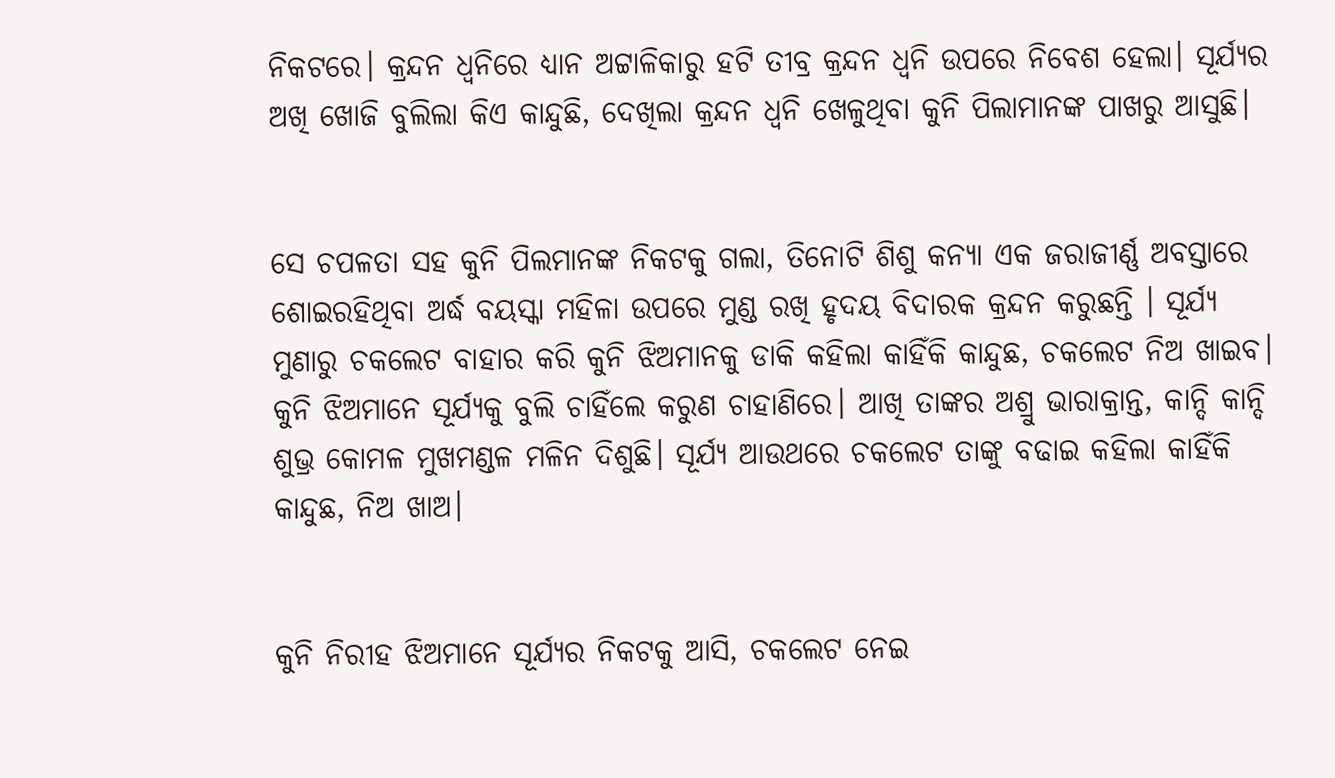ନିକଟରେ। କ୍ରନ୍ଦନ ଧ୍ଵନିରେ ଧ୍ୟାନ ଅଟ୍ଟାଳିକାରୁ ହଟି ତୀବ୍ର କ୍ରନ୍ଦନ ଧ୍ଵନି ଉପରେ ନିବେଶ ହେଲା। ସୂର୍ଯ୍ୟର ଅଖି ଖୋଜି ବୁଲିଲା କିଏ କାନ୍ଦୁଛି, ଦେଖିଲା କ୍ରନ୍ଦନ ଧ୍ୱନି ଖେଳୁଥିବା କୁନି ପିଲାମାନଙ୍କ ପାଖରୁ ଆସୁଛି।


ସେ ଚପଳତା ସହ କୁନି ପିଲମାନଙ୍କ ନିକଟକୁ ଗଲା, ତିନୋଟି ଶିଶୁ କନ୍ୟା ଏକ ଜରାଜୀର୍ଣ୍ଣ ଅବସ୍ତାରେ ଶୋଇରହିଥିବା ଅର୍ଦ୍ଧ ବୟସ୍କା ମହିଳା ଉପରେ ମୁଣ୍ଡ ରଖି ହୃଦୟ ବିଦାରକ କ୍ରନ୍ଦନ କରୁଛନ୍ତି । ସୂର୍ଯ୍ୟ ମୁଣାରୁ ଚକଲେଟ ବାହାର କରି କୁନି ଝିଅମାନକୁ ଡାକି କହିଲା କାହିଁକି କାନ୍ଦୁଛ, ଚକଲେଟ ନିଅ ଖାଇବ। କୁନି ଝିଅମାନେ ସୂର୍ଯ୍ୟକୁ ବୁଲି ଚାହିଁଲେ କରୁଣ ଚାହାଣିରେ। ଆଖି ତାଙ୍କର ଅଶ୍ରୁ ଭାରାକ୍ରାନ୍ତ, କାନ୍ଦି କାନ୍ଦି ଶୁଭ୍ର କୋମଳ ମୁଖମଣ୍ଡଳ ମଳିନ ଦିଶୁଛି। ସୂର୍ଯ୍ୟ ଆଉଥରେ ଚକଲେଟ ତାଙ୍କୁ ବଢାଇ କହିଲା କାହିଁକି କାନ୍ଦୁଛ, ନିଅ ଖାଅ।


କୁନି ନିରୀହ ଝିଅମାନେ ସୂର୍ଯ୍ୟର ନିକଟକୁ ଆସି, ଚକଲେଟ ନେଇ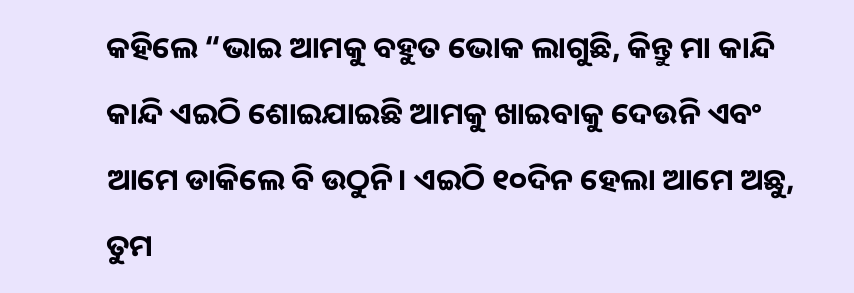କହିଲେ “ଭାଇ ଆମକୁ ବହୁତ ଭୋକ ଲାଗୁଛି, କିନ୍ତୁ ମା କାନ୍ଦି କାନ୍ଦି ଏଇଠି ଶୋଇଯାଇଛି ଆମକୁ ଖାଇବାକୁ ଦେଉନି ଏବଂ ଆମେ ଡାକିଲେ ବି ଉଠୁନି। ଏଇଠି ୧୦ଦିନ ହେଲା ଆମେ ଅଛୁ, ତୁମ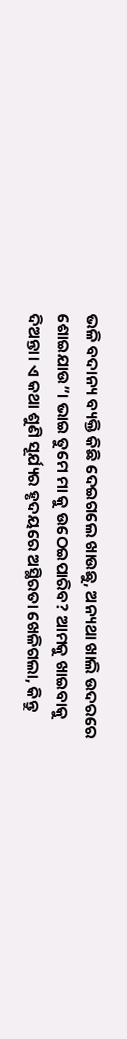ଭଳି ବଦାନ୍ୟ ବ୍ୟକ୍ତି କିଛି ଦେଇଗଲେ ଖାଉଛୁ, ଅନ୍ୟଥା ଖାଲି ଉଦରରେ ଶୋଇଯାଉ”। ଭାଇ ତୁମେ ମା କୁ ଉଠେଇପାରିବ? ଆମକୁ ଖାଇବାକୁ ଦିଅନ୍ତା। ଏ କଥା ଶୁଣି ସୂର୍ଯ୍ୟର ହୃଦୟରେ ଅସ୍ଥିରତା ଖେଳିଗଲା, କିନ୍ତୁ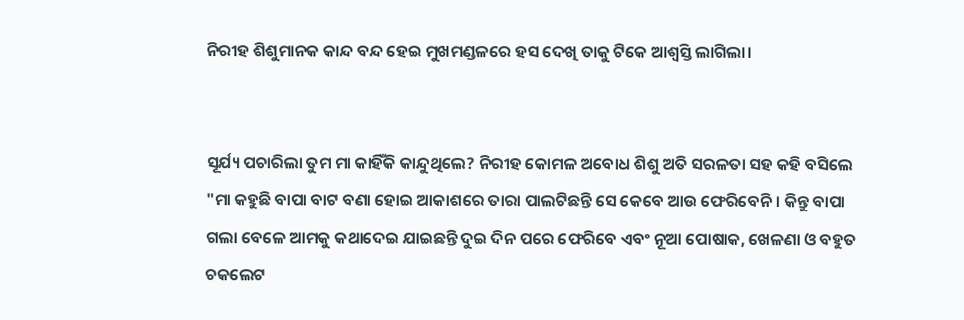ନିରୀହ ଶିଶୁମାନକ କାନ୍ଦ ବନ୍ଦ ହେଇ ମୁଖମଣ୍ଡଳରେ ହସ ଦେଖି ତାକୁ ଟିକେ ଆଶ୍ଵସ୍ତି ଲାଗିଲା।


ସୂର୍ଯ୍ୟ ପଚାରିଲା ତୁମ ମା କାହିଁକି କାନ୍ଦୁଥିଲେ? ନିରୀହ କୋମଳ ଅବୋଧ ଶିଶୁ ଅତି ସରଳତା ସହ କହି ବସିଲେ "ମା କହୁଛି ବାପା ବାଟ ବଣା ହୋଇ ଆକାଶରେ ତାରା ପାଲଟିଛନ୍ତି ସେ କେବେ ଆଉ ଫେରିବେନି। କିନ୍ତୁ ବାପା ଗଲା ବେଳେ ଆମକୁ କଥାଦେଇ ଯାଇଛନ୍ତି ଦୁଇ ଦିନ ପରେ ଫେରିବେ ଏବଂ ନୂଆ ପୋଷାକ, ଖେଳଣା ଓ ବହୁତ ଚକଲେଟ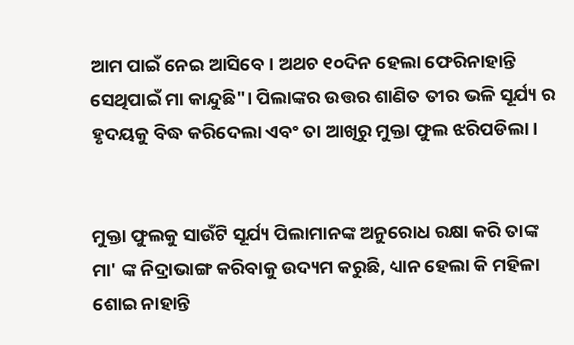ଆମ ପାଇଁ ନେଇ ଆସିବେ। ଅଥଚ ୧୦ଦିନ ହେଲା ଫେରିନାହାନ୍ତି ସେଥିପାଇଁ ମା କାନ୍ଦୁଛି"। ପିଲାଙ୍କର ଉତ୍ତର ଶାଣିତ ତୀର ଭଳି ସୂର୍ଯ୍ୟ ର ହୃଦୟକୁ ବିଦ୍ଧ କରିଦେଲା ଏବଂ ତା ଆଖିରୁ ମୁକ୍ତା ଫୁଲ ଝରିପଡିଲା।


ମୁକ୍ତା ଫୁଲକୁ ସାଉଁଟି ସୂର୍ଯ୍ୟ ପିଲାମାନଙ୍କ ଅନୁରୋଧ ରକ୍ଷା କରି ତାଙ୍କ ମା' ଙ୍କ ନିଦ୍ରାଭାଙ୍ଗ କରିବାକୁ ଉଦ୍ୟମ କରୁଛି, ଧ୍ୟାନ ହେଲା କି ମହିଳା ଶୋଇ ନାହାନ୍ତି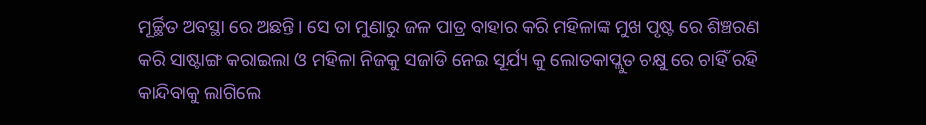ମୂର୍ଚ୍ଛିତ ଅବସ୍ଥା ରେ ଅଛନ୍ତି। ସେ ତା ମୁଣାରୁ ଜଳ ପାତ୍ର ବାହାର କରି ମହିଳାଙ୍କ ମୁଖ ପୃଷ୍ଟ ରେ ଶିଞ୍ଚରଣ କରି ସାଷ୍ଟାଙ୍ଗ କରାଇଲା ଓ ମହିଳା ନିଜକୁ ସଜାଡି ନେଇ ସୂର୍ଯ୍ୟ କୁ ଲୋତକାପ୍ଲୁତ ଚକ୍ଷୁ ରେ ଚାହିଁ ରହି କାନ୍ଦିବାକୁ ଲାଗିଲେ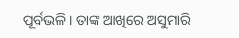ପୂର୍ବଭଳି। ତାଙ୍କ ଆଖିରେ ଅସୁମାରି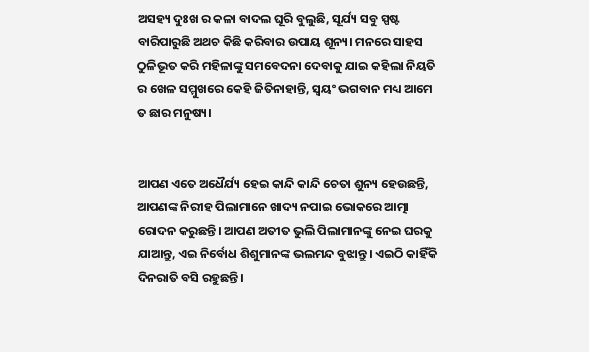ଅସହ୍ୟ ଦୁଃଖ ର କଳା ବାଦଲ ଘୂରି ବୁଲୁଛି, ସୂର୍ଯ୍ୟ ସବୁ ସ୍ପଷ୍ଟ ବାରିପାରୁଛି ଅଥଚ କିଛି କରିବାର ଉପାୟ ଶୂନ୍ୟ। ମନରେ ସାହସ ଠୁଳିଭୂତ କରି ମହିଳାଙ୍କୁ ସମବେଦନା ଦେବାକୁ ଯାଇ କହିଲା ନିୟତି ର ଖେଳ ସମ୍ମୁଖରେ କେହି ଜିତିନାହାନ୍ତି, ସ୍ଵୟଂ ଭଗବାନ ମଧ୍ୟ ଆମେ ତ ଛାର ମନୁଷ୍ୟ।


ଆପଣ ଏତେ ଅଧୈର୍ଯ୍ୟ ହେଇ କାନ୍ଦି କାନ୍ଦି ଚେତା ଶୁନ୍ୟ ହେଉଛନ୍ତି, ଆପଣଙ୍କ ନିରୀହ ପିଲାମାନେ ଖାଦ୍ୟ ନପାଇ ଭୋକରେ ଆତ୍ମା ରୋଦନ କରୁଛନ୍ତି। ଆପଣ ଅତୀତ ଭୁଲି ପିଲାମାନଙ୍କୁ ନେଇ ଘରକୁ ଯାଆନ୍ତୁ, ଏଇ ନିର୍ବୋଧ ଶିଶୁମାନଙ୍କ ଭଲମନ୍ଦ ବୁଝାନ୍ତୁ। ଏଇଠି କାହିଁକି ଦିନରାତି ବସି ରହୁଛନ୍ତି।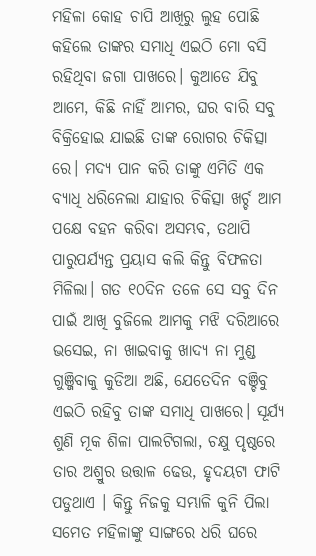ମହିଳା କୋହ ଚାପି ଆଖିରୁ ଲୁହ ପୋଛି କହିଲେ ତାଙ୍କର ସମାଧି ଏଇଠି ମୋ ବସି ରହିଥିବା ଜଗା ପାଖରେ। କୁଆଡେ ଯିବୁ ଆମେ, କିଛି ନାହିଁ ଆମର, ଘର ବାରି ସବୁ ବିକ୍ରିହୋଇ ଯାଇଛି ତାଙ୍କ ରୋଗର ଚିକିତ୍ସା ରେ। ମଦ୍ୟ ପାନ କରି ତାଙ୍କୁ ଏମିତି ଏକ ବ୍ୟାଧି ଧରିନେଲା ଯାହାର ଚିକିତ୍ସା ଖର୍ଚ୍ଚ ଆମ ପକ୍ଷେ ବହନ କରିବା ଅସମ୍ଭବ, ତଥାପି ପାରୁପର୍ଯ୍ୟନ୍ତ ପ୍ରୟାସ କଲି କିନ୍ତୁ ବିଫଳତା ମିଳିଲା। ଗତ ୧୦ଦିନ ତଳେ ସେ ସବୁ ଦିନ ପାଇଁ ଆଖି ବୁଜିଲେ ଆମକୁ ମଝି ଦରିଆରେ ଭସେଇ, ନା ଖାଇବାକୁ ଖାଦ୍ୟ ନା ମୁଣ୍ଡ ଗୁଞ୍ଜିବାକୁ କୁଡିଆ ଅଛି, ଯେତେଦିନ ବଞ୍ଚିବୁ ଏଇଠି ରହିବୁ ତାଙ୍କ ସମାଧି ପାଖରେ। ସୂର୍ଯ୍ୟ ଶୁଣି ମୂକ ଶିଳା ପାଲଟିଗଲା, ଚକ୍ଷୁ ପୃଷ୍ଠରେ ତାର ଅଶ୍ରୁର ଉତ୍ତାଳ ଢେଉ, ହୃଦୟଟା ଫାଟି ପଡୁଥାଏ । କିନ୍ତୁ ନିଜକୁ ସମ୍ଭାଳି କୁନି ପିଲା ସମେତ ମହିଳାଙ୍କୁ ସାଙ୍ଗରେ ଧରି ଘରେ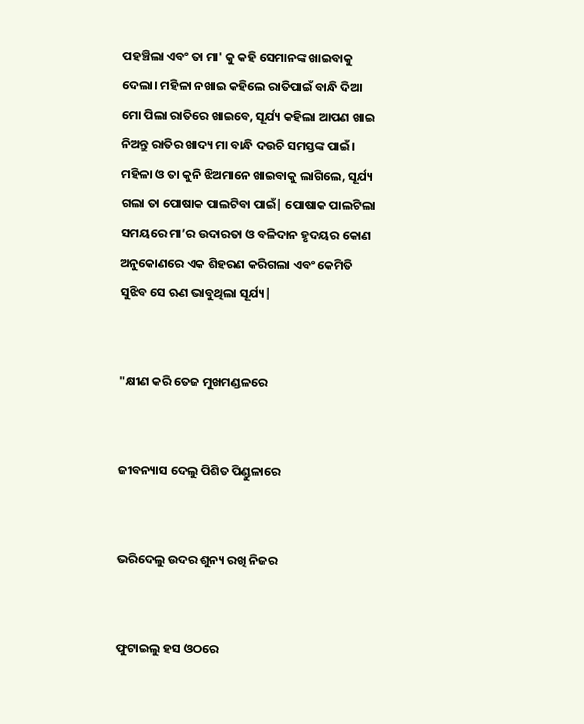ପହଞ୍ଚିଲା ଏବଂ ତା ମା' କୁ କହି ସେମାନଙ୍କ ଖାଇବାକୁ ଦେଲା। ମହିଳା ନଖାଇ କହିଲେ ରାତିପାଇଁ ବାନ୍ଧି ଦିଆ ମୋ ପିଲା ରାତିରେ ଖାଇବେ, ସୂର୍ଯ୍ୟ କହିଲା ଆପଣ ଖାଇ ନିଅନ୍ତୁ ରାତିର ଖାଦ୍ୟ ମା ବାନ୍ଧି ଦଉଚି ସମସ୍ତଙ୍କ ପାଇଁ। ମହିଳା ଓ ତା କୁନି ଝିଅମାନେ ଖାଇବାକୁ ଲାଗିଲେ, ସୂର୍ଯ୍ୟ ଗଲା ତା ପୋଷାକ ପାଲଟିବା ପାଇଁ| ପୋଷାକ ପାଲଟିଲା ସମୟରେ ମା’ର ଉଦାରତା ଓ ବଳିଦାନ ହୃଦୟର କୋଣ ଅନୁକୋଣରେ ଏକ ଶିହରଣ କରିଗଲା ଏବଂ କେମିତି ସୁଝିବ ସେ ଋଣ ଭାବୁଥିଲା ସୂର୍ଯ୍ୟ|


"କ୍ଷୀଣ କରି ତେଜ ମୁଖମଣ୍ଡଳରେ


ଜୀବନ୍ୟାସ ଦେଲୁ ପିଶିତ ପିଣ୍ଡୁଳାରେ


ଭରିଦେଲୁ ଉଦର ଶୁନ୍ୟ ରଖି ନିଜର


ଫୁଟାଇଲୁ ହସ ଓଠରେ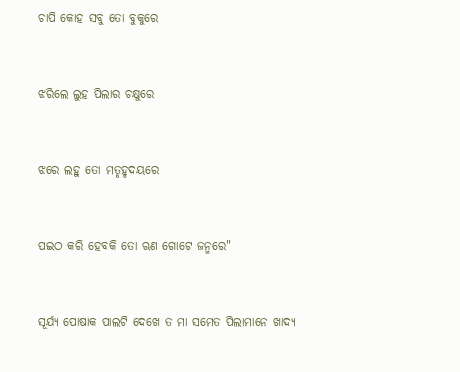ଚାପି କୋହ ସବୁ ତୋ ବୁକୁରେ


ଝରିଲେ ଲୁହ ପିଲାର ଚକ୍ଷୁରେ


ଝରେ ଲହୁ ତୋ ମତୃହୃଦୟରେ


ପଇଠ କରି ହେବକି ତୋ ଋଣ ଗୋଟେ ଜନ୍ମରେ"


ସୂର୍ଯ୍ୟ ପୋଷାକ ପାଲଟି ଦେଖେ ତ ମା ସମେତ ପିଲାମାନେ ଖାଦ୍ୟ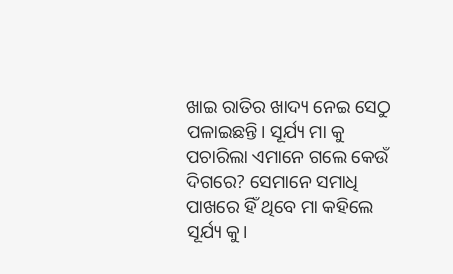ଖାଇ ରାତିର ଖାଦ୍ୟ ନେଇ ସେଠୁ ପଳାଇଛନ୍ତି। ସୂର୍ଯ୍ୟ ମା କୁ ପଚାରିଲା ଏମାନେ ଗଲେ କେଉଁ ଦିଗରେ? ସେମାନେ ସମାଧି ପାଖରେ ହିଁ ଥିବେ ମା କହିଲେ ସୂର୍ଯ୍ୟ କୁ।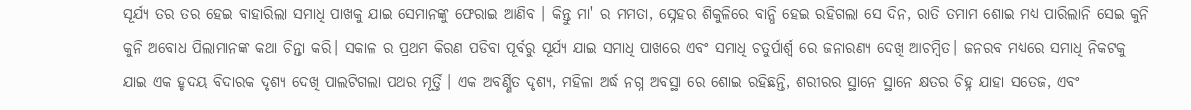ସୂର୍ଯ୍ୟ ତର ତର ହେଇ ବାହାରିଲା ସମାଧି ପାଖକୁ ଯାଇ ସେମାନଙ୍କୁ ଫେରାଇ ଆଣିବ । କିନ୍ତୁ ମା' ର ମମତା, ସ୍ନେହର ଶିକୁଳିରେ ବାନ୍ଧି ହେଇ ରହିଗଲା ସେ ଦିନ, ରାତି ତମାମ ଶୋଇ ମଧ୍ୟ ପାରିଲାନି ସେଇ କୁନି କୁନି ଅବୋଧ ପିଲାମାନଙ୍କ କଥା ଚିନ୍ତା କରି। ସକାଳ ର ପ୍ରଥମ କିରଣ ପଡିବା ପୂର୍ବରୁ ସୂର୍ଯ୍ୟ ଯାଇ ସମାଧି ପାଖରେ ଏବଂ ସମାଧି ଚତୁର୍ପାର୍ଶ୍ଵ ରେ ଜନାରଣ୍ୟ ଦେଖି ଆଚମ୍ବିତ। ଜନରବ ମଧ୍ୟରେ ସମାଧି ନିକଟକୁ ଯାଇ ଏକ ହୃଦୟ ବିଦାରକ ଦୃଶ୍ୟ ଦେଖି ପାଲଟିଗଲା ପଥର ମୂର୍ତ୍ତି । ଏକ ଅବର୍ଣ୍ଣିତ ଦୃଶ୍ୟ, ମହିଳା ଅର୍ଦ୍ଧ ନଗ୍ନ ଅବସ୍ଥା ରେ ଶୋଇ ରହିଛନ୍ତି, ଶରୀରର ସ୍ଥାନେ ସ୍ଥାନେ କ୍ଷତର ଚିହ୍ନ ଯାହା ସତେଜ, ଏବଂ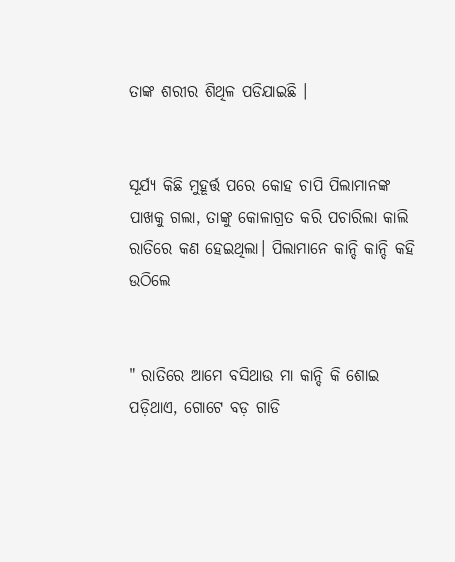ତାଙ୍କ ଶରୀର ଶିଥିଳ ପଡିଯାଇଛି ।


ସୂର୍ଯ୍ୟ କିଛି ମୁହୂର୍ତ୍ତ ପରେ କୋହ ଚାପି ପିଲାମାନଙ୍କ ପାଖକୁ ଗଲା, ତାଙ୍କୁ କୋଳାଗ୍ରତ କରି ପଚାରିଲା କାଲି ରାତିରେ କଣ ହେଇଥିଲା। ପିଲାମାନେ କାନ୍ଦି କାନ୍ଦି କହି ଉଠିଲେ


" ରାତିରେ ଆମେ ବସିଥାଉ ମା କାନ୍ଦି କି ଶୋଇ ପଡ଼ିଥାଏ, ଗୋଟେ ବଡ଼ ଗାଡି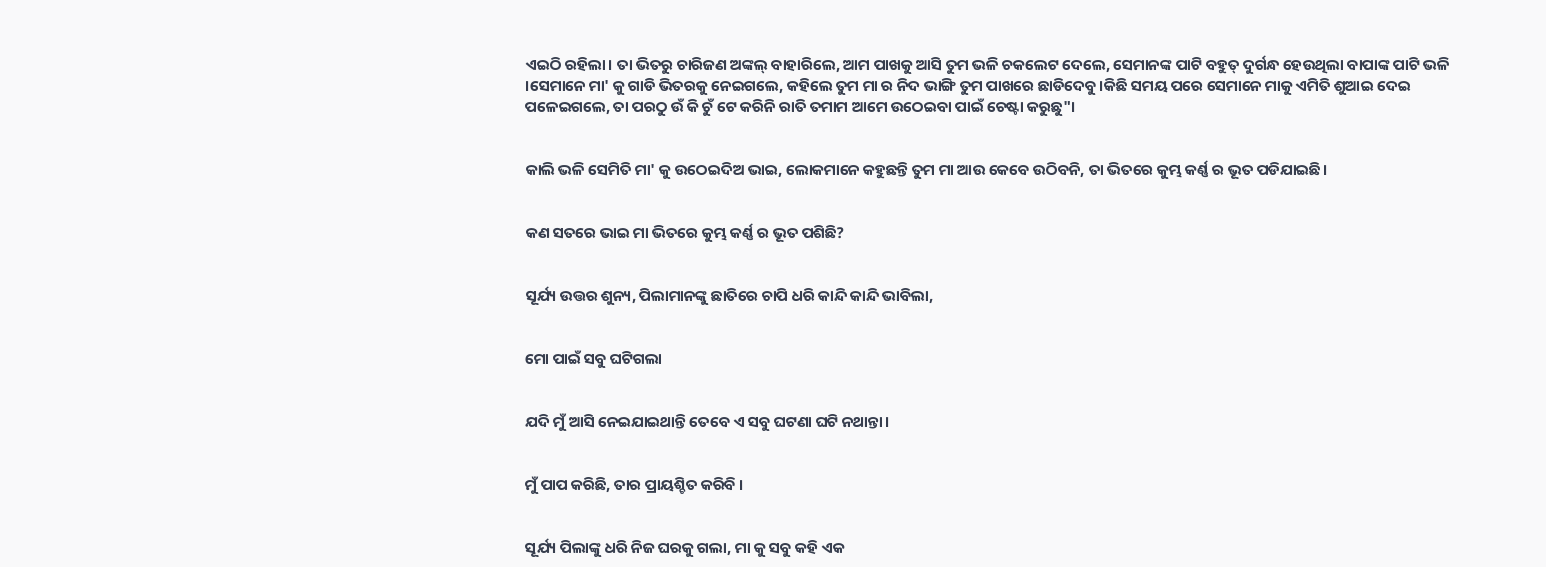ଏଇଠି ରହିଲା। ତା ଭିତରୁ ଚାରିଜଣ ଅଙ୍କଲ୍ ବାହାରିଲେ, ଆମ ପାଖକୁ ଆସି ତୁମ ଭଳି ଚକଲେଟ ଦେଲେ, ସେମାନଙ୍କ ପାଟି ବହୁତ୍ ଦୁର୍ଗନ୍ଧ ହେଉଥିଲା ବାପାଙ୍କ ପାଟି ଭଳି ।ସେମାନେ ମା' କୁ ଗାଡି ଭିତରକୁ ନେଇଗଲେ, କହିଲେ ତୁମ ମା ର ନିଦ ଭାଙ୍ଗି ତୁମ ପାଖରେ ଛାଡିଦେବୁ।କିଛି ସମୟ ପରେ ସେମାନେ ମାକୁ ଏମିତି ଶୁଆଇ ଦେଇ ପଳେଇଗଲେ, ତା ପରଠୁ ଉଁ କି ଚୁଁ ଟେ କରିନି ରାତି ତମାମ ଆମେ ଉଠେଇବା ପାଇଁ ଚେଷ୍ଟା କରୁଛୁ"।


କାଲି ଭଳି ସେମିତି ମା' କୁ ଉଠେଇଦିଅ ଭାଇ, ଲୋକମାନେ କହୁଛନ୍ତି ତୁମ ମା ଆଉ କେବେ ଉଠିବନି, ତା ଭିତରେ କୁମ୍ଭ କର୍ଣ୍ଣ ର ଭୂତ ପଡିଯାଇଛି।


କଣ ସତରେ ଭାଇ ମା ଭିତରେ କୁମ୍ଭ କର୍ଣ୍ଣ ର ଭୂତ ପଶିଛି?


ସୂର୍ଯ୍ୟ ଉତ୍ତର ଶୁନ୍ୟ, ପିଲାମାନଙ୍କୁ ଛାତିରେ ଚାପି ଧରି କାନ୍ଦି କାନ୍ଦି ଭାବିଲା,


ମୋ ପାଇଁ ସବୁ ଘଟିଗଲା


ଯଦି ମୁଁ ଆସି ନେଇଯାଇଥାନ୍ତି ତେବେ ଏ ସବୁ ଘଟଣା ଘଟି ନଥାନ୍ତା।


ମୁଁ ପାପ କରିଛି, ତାର ପ୍ରାୟଶ୍ଚିତ କରିବି ।


ସୂର୍ଯ୍ୟ ପିଲାଙ୍କୁ ଧରି ନିଜ ଘରକୁ ଗଲା, ମା କୁ ସବୁ କହି ଏକ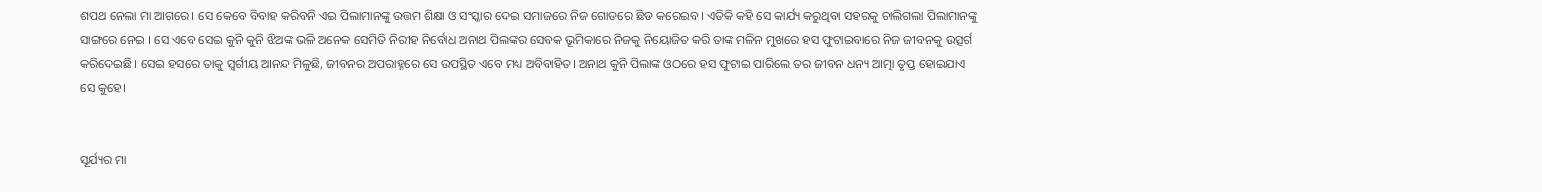ଶପଥ ନେଲା ମା ଆଗରେ। ସେ କେବେ ବିବାହ କରିବନି ଏଇ ପିଲାମାନଙ୍କୁ ଉତ୍ତମ ଶିକ୍ଷା ଓ ସଂସ୍କାର ଦେଇ ସମାଜରେ ନିଜ ଗୋଡରେ ଛିଡ କରେଇବ। ଏତିକି କହି ସେ କାର୍ଯ୍ୟ କରୁଥିବା ସହରକୁ ଚାଲିଗଲା ପିଲାମାନଙ୍କୁ ସାଙ୍ଗରେ ନେଇ । ସେ ଏବେ ସେଇ କୁନି କୁନି ଝିଅଙ୍କ ଭଳି ଅନେକ ସେମିତି ନିରୀହ ନିର୍ବୋଧ ଅନାଥ ପିଲଙ୍କର ସେବକ ଭୂମିକାରେ ନିଜକୁ ନିୟୋଜିତ କରି ତାଙ୍କ ମଳିନ ମୁଖରେ ହସ ଫୁଟାଇବାରେ ନିଜ ଜୀବନକୁ ଉତ୍ସର୍ଗ କରିଦେଇଛି। ସେଇ ହସରେ ତାକୁ ସ୍ଵର୍ଗୀୟ ଆନନ୍ଦ ମିଳୁଛି, ଜୀବନର ଅପରାହ୍ନରେ ସେ ଉପସ୍ଥିତ ଏବେ ମଧ୍ୟ ଅବିବାହିତ। ଅନାଥ କୁନି ପିଲାଙ୍କ ଓଠରେ ହସ ଫୁଟାଇ ପାରିଲେ ତର ଜୀବନ ଧନ୍ୟ ଆତ୍ମା ତୃପ୍ତ ହୋଇଯାଏ ସେ କୁହେ।


ସୂର୍ଯ୍ୟର ମା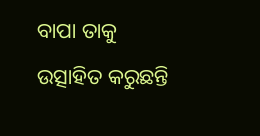ବାପା ତାକୁ ଉତ୍ସାହିତ କରୁଛନ୍ତି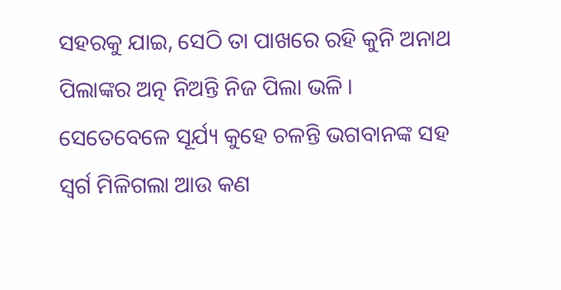ସହରକୁ ଯାଇ, ସେଠି ତା ପାଖରେ ରହି କୁନି ଅନାଥ ପିଲାଙ୍କର ଅତ୍ନ ନିଅନ୍ତି ନିଜ ପିଲା ଭଳି। ସେତେବେଳେ ସୂର୍ଯ୍ୟ କୁହେ ଚଳନ୍ତି ଭଗବାନଙ୍କ ସହ ସ୍ଵର୍ଗ ମିଳିଗଲା ଆଉ କଣ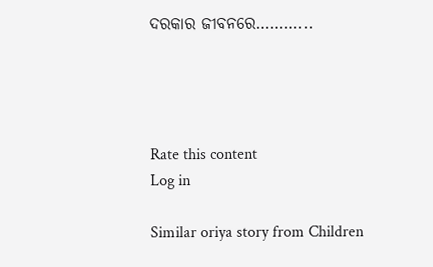ଦରକାର ଜୀବନରେ………...




Rate this content
Log in

Similar oriya story from Children